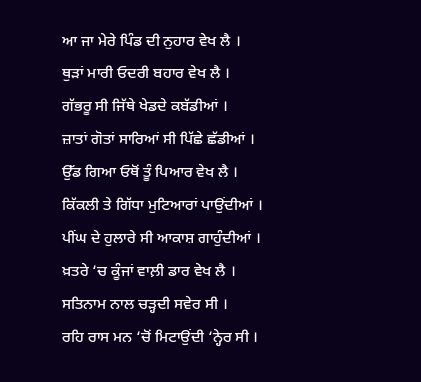ਆ ਜਾ ਮੇਰੇ ਪਿੰਡ ਦੀ ਨੁਹਾਰ ਵੇਖ ਲੈ ।
ਥੁੜਾਂ ਮਾਰੀ ਓਦਰੀ ਬਹਾਰ ਵੇਖ ਲੈ ।
ਗੱਭਰੂ ਸੀ ਜਿੱਥੇ ਖੇਡਦੇ ਕਬੱਡੀਆਂ ।
ਜ਼ਾਤਾਂ ਗੋਤਾਂ ਸਾਰਿਆਂ ਸੀ ਪਿੱਛੇ ਛੱਡੀਆਂ ।
ਉੱਡ ਗਿਆ ਓਥੋਂ ਤੂੰ ਪਿਆਰ ਵੇਖ ਲੈ ।
ਕਿੱਕਲੀ ਤੇ ਗਿੱਧਾ ਮੁਟਿਆਰਾਂ ਪਾਉਂਦੀਆਂ ।
ਪੀਂਘ ਦੇ ਹੁਲਾਰੇ ਸੀ ਆਕਾਸ਼ ਗਾਹੁੰਦੀਆਂ ।
ਖ਼ਤਰੇ ‘ਚ ਕੂੰਜਾਂ ਵਾਲ਼ੀ ਡਾਰ ਵੇਖ ਲੈ ।
ਸਤਿਨਾਮ ਨਾਲ ਚੜ੍ਹਦੀ ਸਵੇਰ ਸੀ ।
ਰਹਿ ਰਾਸ ਮਨ ‘ਚੋਂ ਮਿਟਾਉਂਦੀ ‘ਨ੍ਹੇਰ ਸੀ ।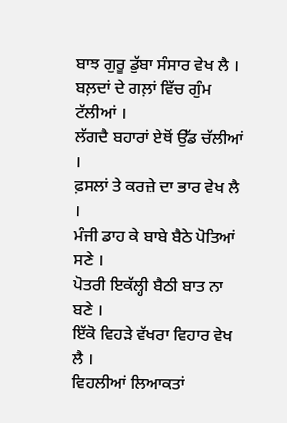ਬਾਝ ਗੁਰੂ ਡੁੱਬਾ ਸੰਸਾਰ ਵੇਖ ਲੈ ।
ਬਲ਼ਦਾਂ ਦੇ ਗਲ਼ਾਂ ਵਿੱਚ ਗੁੰਮ
ਟੱਲੀਆਂ ।
ਲੱਗਦੈ ਬਹਾਰਾਂ ਏਥੋਂ ਉੱਡ ਚੱਲੀਆਂ ।
ਫ਼ਸਲਾਂ ਤੇ ਕਰਜ਼ੇ ਦਾ ਭਾਰ ਵੇਖ ਲੈ ।
ਮੰਜੀ ਡਾਹ ਕੇ ਬਾਬੇ ਬੈਠੇ ਪੋਤਿਆਂ ਸਣੇ ।
ਪੋਤਰੀ ਇਕੱਲ੍ਹੀ ਬੈਠੀ ਬਾਤ ਨਾ ਬਣੇ ।
ਇੱਕੋ ਵਿਹੜੇ ਵੱਖਰਾ ਵਿਹਾਰ ਵੇਖ ਲੈ ।
ਵਿਹਲੀਆਂ ਲਿਆਕਤਾਂ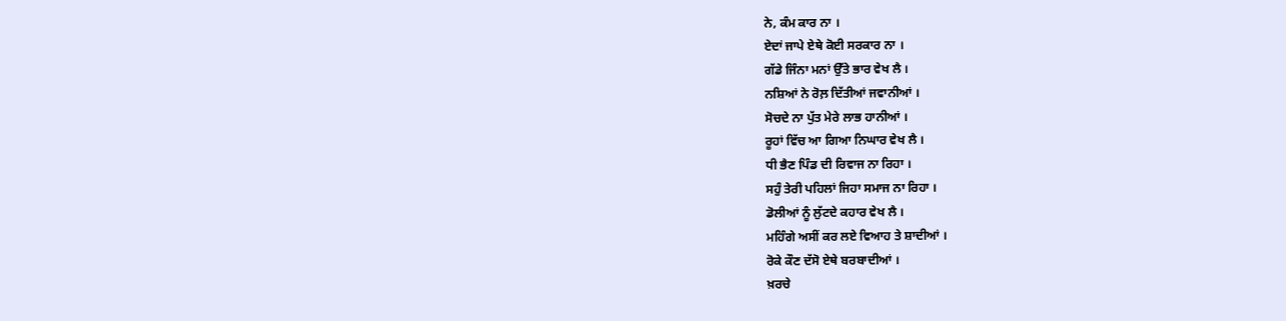ਨੇ, ਕੰਮ ਕਾਰ ਨਾ ।
ਏਦਾਂ ਜਾਪੇ ਏਥੇ ਕੋਈ ਸਰਕਾਰ ਨਾ ।
ਗੱਡੇ ਜਿੰਨਾ ਮਨਾਂ ਉੱਤੇ ਭਾਰ ਵੇਖ ਲੈ ।
ਨਸ਼ਿਆਂ ਨੇ ਰੋਲ਼ ਦਿੱਤੀਆਂ ਜਵਾਨੀਆਂ ।
ਸੋਚਦੇ ਨਾ ਪੁੱਤ ਮੇਰੇ ਲਾਭ ਹਾਨੀਆਂ ।
ਰੂਹਾਂ ਵਿੱਚ ਆ ਗਿਆ ਨਿਘਾਰ ਵੇਖ ਲੈ ।
ਧੀ ਭੈਣ ਪਿੰਡ ਦੀ ਰਿਵਾਜ ਨਾ ਰਿਹਾ ।
ਸਹੁੰ ਤੇਰੀ ਪਹਿਲਾਂ ਜਿਹਾ ਸਮਾਜ ਨਾ ਰਿਹਾ ।
ਡੋਲੀਆਂ ਨੂੰ ਲੁੱਟਦੇ ਕਹਾਰ ਵੇਖ ਲੈ ।
ਮਹਿੰਗੇ ਅਸੀਂ ਕਰ ਲਏ ਵਿਆਹ ਤੇ ਸ਼ਾਦੀਆਂ ।
ਰੋਕੇ ਕੌਣ ਦੱਸੋ ਏਥੇ ਬਰਬਾਦੀਆਂ ।
ਖ਼ਰਚੇ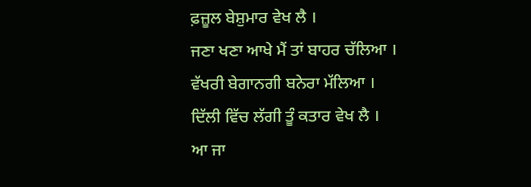ਫ਼ਜ਼ੂਲ ਬੇਸ਼ੁਮਾਰ ਵੇਖ ਲੈ ।
ਜਣਾ ਖਣਾ ਆਖੇ ਮੈਂ ਤਾਂ ਬਾਹਰ ਚੱਲਿਆ ।
ਵੱਖਰੀ ਬੇਗਾਨਗੀ ਬਨੇਰਾ ਮੱਲਿਆ ।
ਦਿੱਲੀ ਵਿੱਚ ਲੱਗੀ ਤੂੰ ਕਤਾਰ ਵੇਖ ਲੈ ।
ਆ ਜਾ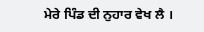ਮੇਰੇ ਪਿੰਡ ਦੀ ਨੁਹਾਰ ਵੇਖ ਲੈ ।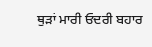ਥੁੜਾਂ ਮਾਰੀ ਓਦਰੀ ਬਹਾਰ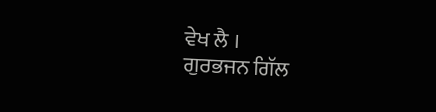ਵੇਖ ਲੈ ।
ਗੁਰਭਜਨ ਗਿੱਲ